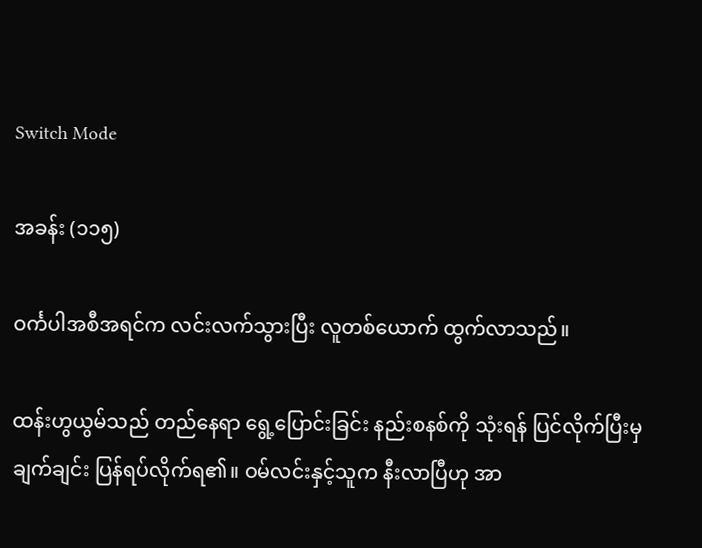Switch Mode

အခန်း (၁၁၅)

ဝင်္ကပါအစီအရင်က လင်းလက်သွားပြီး လူတစ်ယောက် ထွက်လာသည်။

ထန်းဟွယွမ်သည် တည်နေရာ ရွေ့ပြောင်းခြင်း နည်းစနစ်ကို သုံးရန် ပြင်လိုက်ပြီး‌မှ ချက်ချင်း ပြန်ရပ်လိုက်ရ၏။ ဝမ်လင်းနှင့်သူက နီးလာပြီဟု အာ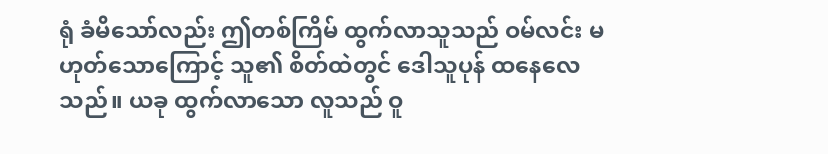ရုံ ခံမိသော်လည်း ဤတစ်ကြိမ် ထွက်လာသူသည် ဝမ်လင်း မဟုတ်သောကြောင့် သူ၏ စိတ်ထဲတွင် ဒေါသူပုန် ထနေလေသည်။ ယခု ထွက်လာသော လူသည် ဝူ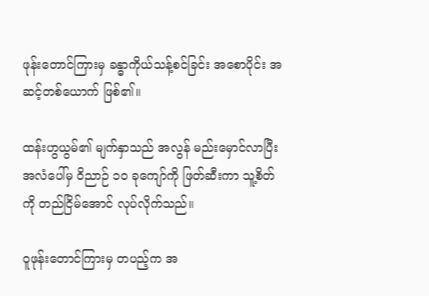ဖုန်းတောင်ကြားမှ ခန္ဓာကိုယ်သန့်စင်ခြင်း အစောပိုင်း အဆင့်တစ်ယောက် ဖြစ်၏။

ထန်းဟွယွမ်၏ မျက်နှာသည် အလွန် မည်းမှောင်လာပြီး အလံပေါ်မှ ဝိညာဉ် ၁၀ ခုကျော်ကို ဖြတ်ဆီးကာ သူ့စိတ်ကို တည်ငြိမ်အောင် လုပ်လိုက်သည်။

ဝူဖုန်းတောင်ကြားမှ တပည့်က အ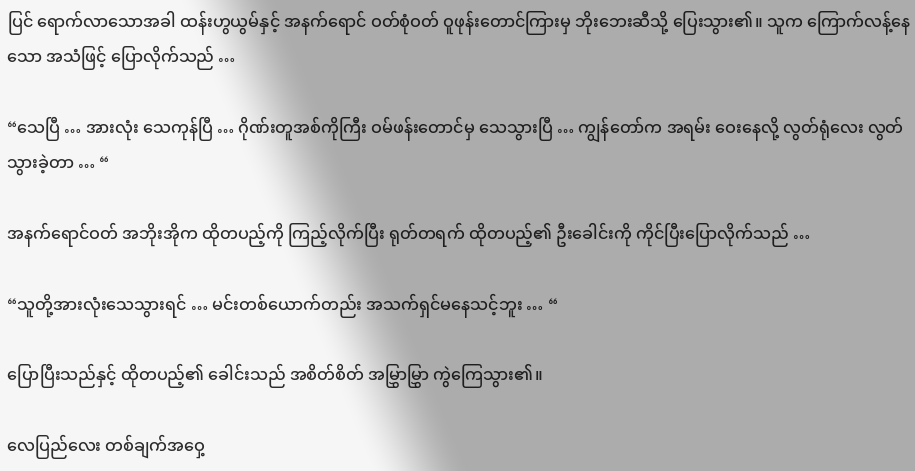ပြင် ရောက်လာသောအခါ ထန်းဟွယွမ်နှင့် အနက်ရောင် ဝတ်စုံဝတ် ဝူဖုန်းတောင်ကြားမှ ဘိုးဘေးဆီသို့ ပြေးသွား၏။ သူက ကြောက်လန့်နေသော အသံဖြင့် ပြောလိုက်သည် …

“သေပြီ … အားလုံး သေကုန်ပြီ … ဂိုဏ်းတူအစ်ကိုကြီး ဝမ်ဖန်းတောင်မှ သေသွားပြီ … ကျွန်တော်က အရမ်း ဝေးနေလို့ လွတ်ရုံလေး လွတ်သွားခဲ့တာ … “

အနက်ရောင်ဝတ် အဘိုးအိုက ထိုတပည့်ကို ကြည့်လိုက်ပြီး ရုတ်တရက် ထိုတပည့်၏ ဦးခေါင်းကို ကိုင်ပြီးပြောလိုက်သည် …

“သူတို့အားလုံးသေသွားရင် … မင်းတစ်ယောက်တည်း အသက်ရှင်မနေသင့်ဘူး … “

ပြောပြီးသည်နှင့် ထိုတပည့်၏ ခေါင်းသည် အစိတ်စိတ် အမြွှာမြွှာ ကွဲကြေသွား၏။

လေပြည်လေး တစ်ချက်အဝှေ့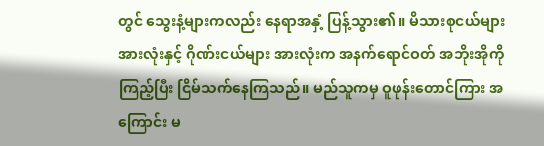တွင် သွေးနံ့များကလည်း နေရာအနှံ့ ပြန့်သွား၏။ မိသားစုငယ်များ အားလုံးနှင့် ဂိုဏ်းငယ်များ အားလုံးက အနက်ရောင်ဝတ် အဘိုးအိုကို ကြည့်ပြီး ငြိမ်သက်နေကြသည်။ မည်သူကမှ ဝူဖုန်းတောင်ကြား အကြောင်း မ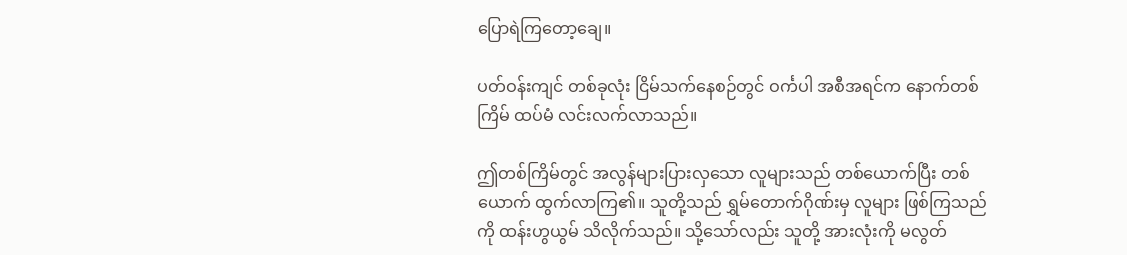ပြောရဲကြတော့ချေ။

ပတ်ဝန်းကျင် တစ်ခုလုံး ငြိမ်သက်နေစဉ်တွင် ဝင်္ကပါ အစီအရင်က နောက်တစ်ကြိမ် ထပ်မံ လင်းလက်လာသည်။

ဤတစ်ကြိမ်တွင် အလွန်များပြားလှသော လူများသည် တစ်ယောက်ပြီး တစ်ယောက် ထွက်လာကြ၏။ သူတို့သည် ရွှမ်တောက်ဂိုဏ်းမှ လူများ ဖြစ်ကြသည်ကို ထန်းဟွယွမ် သိလိုက်သည်။ သို့သော်လည်း သူတို့ အားလုံးကို မလွတ်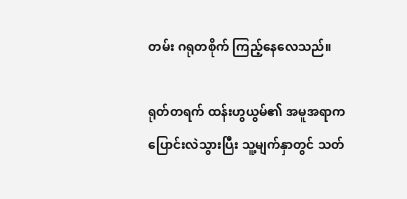တမ်း ဂရုတစိုက် ကြည့်နေလေသည်။

ရုတ်တရက် ထန်းဟွယွမ်၏ အမူအရာက ပြောင်းလဲသွားပြီး သူ့မျက်နှာတွင် သတ်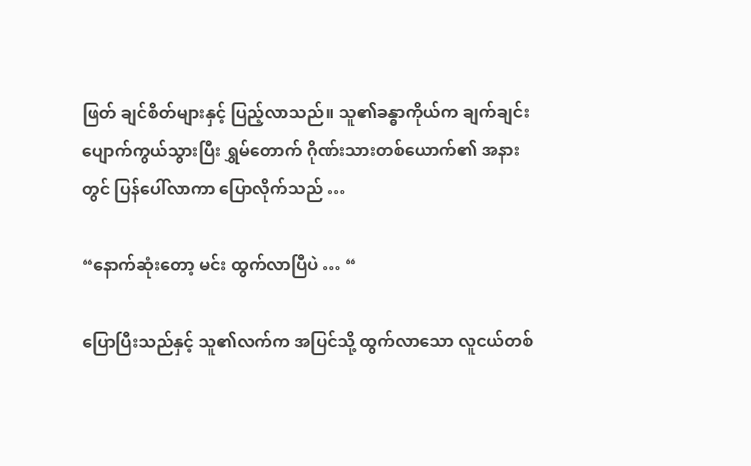ဖြတ် ချင်စိတ်များနှင့် ပြည့်လာသည်။ သူ၏ခန္ဓာကိုယ်က ချက်ချင်း ပျောက်ကွယ်သွားပြီး ရွှမ်တောက် ဂိုဏ်းသားတစ်ယောက်၏ အနားတွင် ပြန်ပေါ်လာကာ ပြောလိုက်သည် …

“နောက်ဆုံးတော့ မင်း ထွက်လာပြီပဲ … “

ပြောပြီးသည်နှင့် သူ၏လက်က အပြင်သို့ ထွက်လာသော လူငယ်တစ်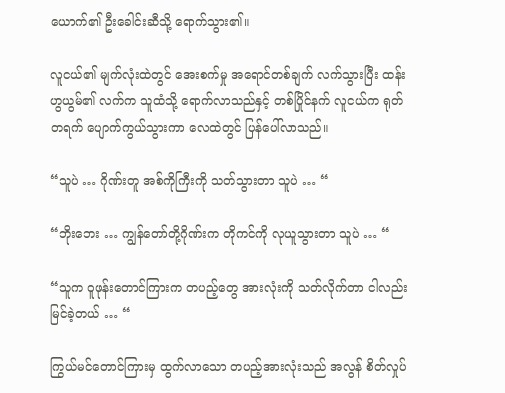ယောက်၏ ဦးခေါင်းဆီသို့ ရောက်သွား၏။

လူငယ်၏ မျက်လုံးထဲတွင် အေးစက်မှု အရောင်တစ်ချက် လက်သွားပြီး ထန်းဟွယွမ်၏ လက်က သူထံသို့ ရောက်လာသည်နှင့် တစ်ပြိုင်နက် လူငယ်က ရုတ်တရက် ပျောက်ကွယ်သွားကာ လေထဲတွင် ပြန်ပေါ်လာသည်။

“သူပဲ … ဂိုဏ်းတူ အစ်ကိုကြီးကို သတ်သွားတာ သူပဲ … “

“ဘိုးဘေး … ကျွန်တော်တို့ဂိုဏ်းက တိုကင်ကို လုယူသွားတာ သူပဲ … “

“သူက ဝူဖုန်းတောင်ကြားက တပည့်တွေ အားလုံးကို သတ်လိုက်တာ ငါလည်း မြင်ခဲ့တယ် … “

ကြွယ်မင်တောင်ကြားမှ ထွက်လာသော တပည့်အားလုံးသည် အလွန် စိတ်လှုပ်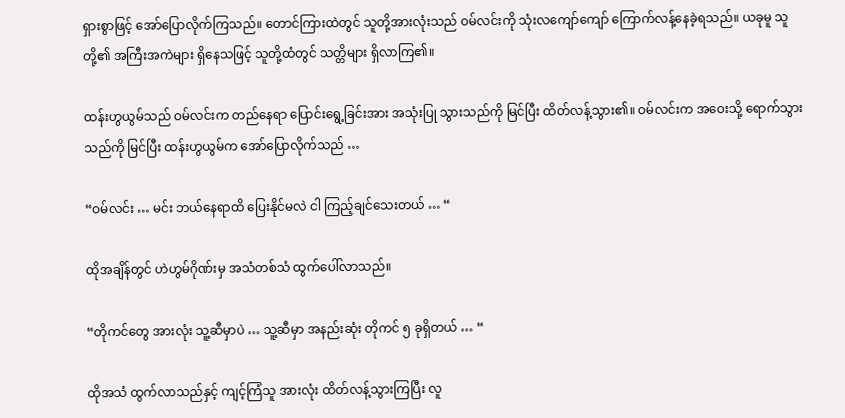ရှားစွာဖြင့် အော်ပြောလိုက်ကြသည်။ တောင်ကြားထဲတွင် သူတို့အားလုံးသည် ဝမ်လင်းကို သုံးလကျော်ကျော် ကြောက်လန့်နေခဲ့ရသည်။ ယခုမူ သူတို့၏ အကြီးအကဲများ ရှိနေသဖြင့် သူတို့ထံတွင် သတ္တိများ ရှိလာကြ၏။

ထန်းဟွယွမ်သည် ဝမ်လင်းက တည်နေရာ ပြောင်းရွေ့ခြင်းအား အသုံးပြု သွားသည်ကို မြင်ပြီး ထိတ်လန့်သွား၏။ ဝမ်လင်းက အဝေးသို့ ရောက်သွားသည်ကို မြင်ပြီး ထန်းဟွယွမ်က အော်ပြောလိုက်သည် …

“ဝမ်လင်း … မင်း ဘယ်နေရာထိ ပြေးနိုင်မလဲ ငါ ကြည့်ချင်သေးတယ် … “

ထိုအချိန်တွင် ဟဲဟွမ်ဂိုဏ်းမှ အသံတစ်သံ ထွက်ပေါ်လာသည်။

“တိုကင်တွေ အားလုံး သူ့ဆီမှာပဲ … သူ့ဆီမှာ အနည်းဆုံး တိုကင် ၅ ခုရှိတယ် … “

ထိုအသံ ထွက်လာသည်နှင့် ကျင့်ကြံသူ အားလုံး ထိတ်လန့်သွားကြပြီး လူ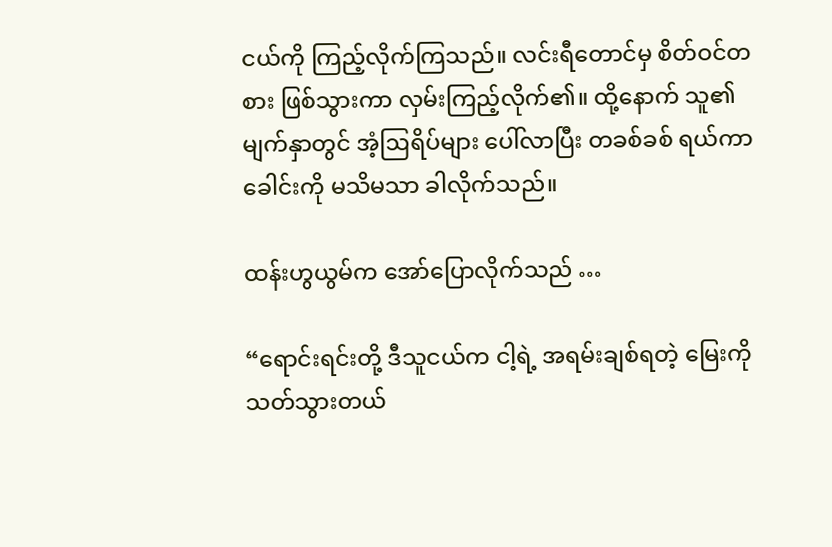ငယ်ကို ကြည့်လိုက်ကြသည်။ လင်းရီတောင်မှ စိတ်ဝင်တစား ဖြစ်သွားကာ လှမ်းကြည့်လိုက်၏။ ထို့နောက် သူ၏ မျက်နှာတွင် အံ့ဩရိပ်များ ပေါ်လာပြီး တခစ်ခစ် ရယ်ကာ ခေါင်းကို မသိမသာ ခါလိုက်သည်။

ထန်းဟွယွမ်က အော်ပြောလိုက်သည် …

“ရောင်းရင်းတို့ ဒီသူငယ်က ငါ့ရဲ့ အရမ်းချစ်ရတဲ့ မြေးကို သတ်သွားတယ်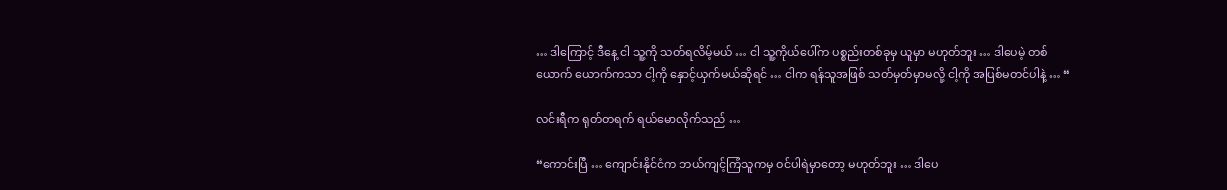… ဒါကြောင့် ဒီနေ့ ငါ သူ့ကို သတ်ရလိမ့်မယ် … ငါ သူ့ကိုယ်ပေါ်က ပစ္စည်းတစ်ခုမှ ယူမှာ မဟုတ်ဘူး … ဒါပေမဲ့ တစ်ယောက် ယောက်ကသာ ငါ့ကို နှောင့်ယှက်မယ်ဆိုရင် … ငါက ရန်သူအဖြစ် သတ်မှတ်မှာမလို့ ငါ့ကို အပြစ်မတင်ပါနဲ့ … “

လင်းရီက ရုတ်တရက် ရယ်မောလိုက်သည် …

“ကောင်းပြီ … ကျောင်းနိုင်ငံက ဘယ်ကျင့်ကြံသူကမှ ဝင်ပါရဲမှာတော့ မဟုတ်ဘူး … ဒါပေ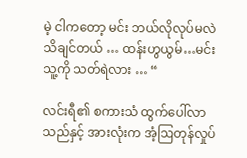မဲ့ ငါကတော့ မင်း ဘယ်လိုလုပ်မလဲ သိချင်တယ် … ထန်းဟွယွမ်…မင်း သူ့ကို သတ်ရဲလား … “

လင်းရီ၏ စကားသံ ထွက်ပေါ်လာသည်နှင့် အားလုံးက အံ့ဩတုန်လှုပ်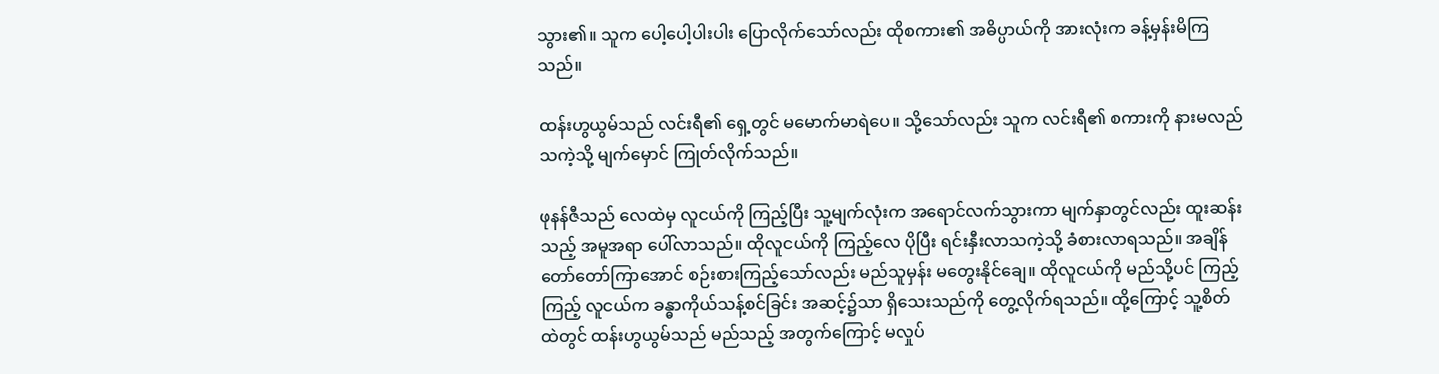သွား၏။ သူက ပေါ့ပေါ့ပါးပါး ပြောလိုက်သော်လည်း ထိုစကား၏ အဓိပ္ပာယ်ကို အားလုံးက ခန့်မှန်းမိကြသည်။

ထန်းဟွယွမ်သည် လင်းရီ၏ ရှေ့တွင် မမောက်မာရဲပေ။ သို့သော်လည်း သူက လင်းရီ၏ စကားကို နားမလည်သကဲ့သို့ မျက်မှောင် ကြုတ်လိုက်သည်။

ဖုနန်ဇီသည် လေထဲမှ လူငယ်ကို ကြည့်ပြီး သူ့မျက်လုံးက အရောင်လက်သွားကာ မျက်နှာတွင်လည်း ထူးဆန်းသည့် အမူအရာ ပေါ်လာသည်။ ထိုလူငယ်ကို ကြည့်လေ ပိုပြီး ရင်းနှီးလာသကဲ့သို့ ခံစားလာရသည်။ အချိန်တော်တော်ကြာအောင် စဉ်းစားကြည့်သော်လည်း မည်သူမှန်း မတွေးနိုင်ချေ။ ထိုလူငယ်ကို မည်သို့ပင် ကြည့်ကြည့် လူငယ်က ခန္ဓာကိုယ်သန့်စင်ခြင်း အဆင့်၌သာ ရှိသေးသည်ကို တွေ့လိုက်ရသည်။ ထို့ကြောင့် သူ့စိတ်ထဲတွင် ထန်းဟွယွမ်သည် မည်သည့် အတွက်ကြောင့် မလှုပ်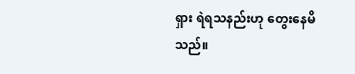ရှား ရဲရသနည်းဟု တွေးနေမိသည်။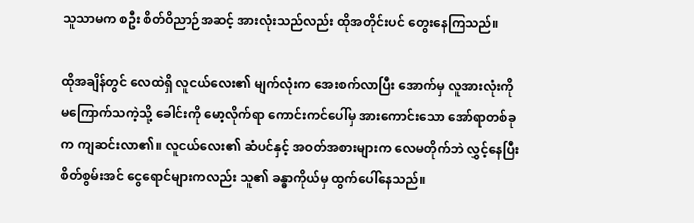သူသာမက စဦး စိတ်ဝိညာဉ်အဆင့် အားလုံးသည်လည်း ထိုအတိုင်းပင် တွေးနေကြသည်။

ထိုအချိန်တွင် လေထဲရှိ လူငယ်လေး၏ မျက်လုံးက အေးစက်လာပြီး အောက်မှ လူအားလုံးကို မကြောက်သကဲ့သို့ ခေါင်းကို ‌မော့လိုက်ရာ ကောင်းကင်ပေါ်မှ အားကောင်းသော အော်ရာတစ်ခုက ကျဆင်းလာ၏။ လူငယ်လေး၏ ဆံပင်နှင့် အဝတ်အစားများက လေမတိုက်ဘဲ လွှင့်နေပြီး စိတ်စွမ်းအင် ငွေရောင်များကလည်း သူ၏ ခန္ဓာကိုယ်မှ ထွက်ပေါ်နေသည်။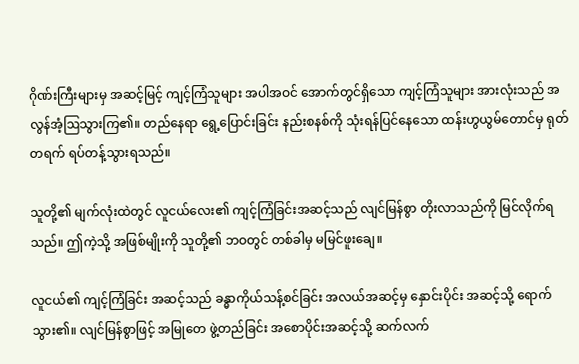ဂိုဏ်းကြီးများမှ အဆင့်မြင့် ကျင့်ကြံသူများ အပါအဝင် အောက်တွင်ရှိသော ကျင့်ကြံသူများ အားလုံးသည် အလွန်အံ့ဩသွားကြ၏။ တည်နေရာ ရွေ့ပြောင်းခြင်း နည်းစနစ်ကို သုံးရန်ပြင်နေသော ထန်းဟွယွမ်တောင်မှ ရုတ်တရက် ရပ်တန့်သွားရသည်။

သူတို့၏ မျက်လုံးထဲတွင် လူငယ်လေး၏ ကျင့်ကြံခြင်းအဆင့်သည် လျင်မြန်စွာ တိုးလာသည်ကို မြင်လိုက်ရသည်။ ဤကဲ့သို့ အဖြစ်မျိုးကို သူတို့၏ ဘဝတွင် တစ်ခါမှ မမြင်ဖူးချေ။

လူငယ်၏ ကျင့်ကြံခြင်း အဆင့်သည် ခန္ဓာကိုယ်သန့်စင်ခြင်း အလယ်အဆင့်မှ နှောင်းပိုင်း အဆင့်သို့ ရောက်သွား၏။ လျင်မြန်စွာဖြင့် အမြုတေ ဖွဲ့တည်ခြင်း အစောပိုင်းအဆင့်သို့ ဆက်လက်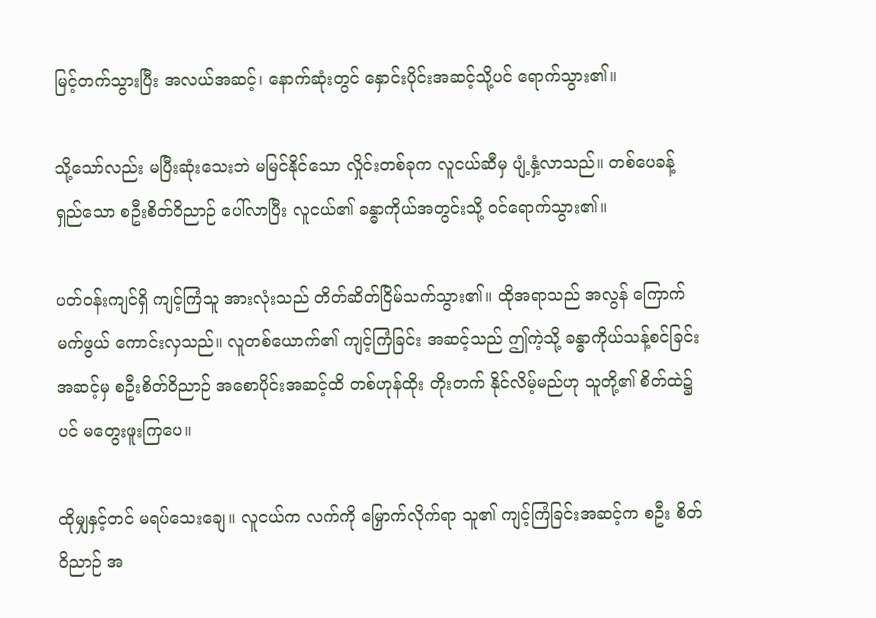မြင့်တက်သွားပြီး အလယ်အဆင့်၊ နောက်ဆုံးတွင် နှောင်းပိုင်းအဆင့်သို့ပင် ရောက်သွား၏။

သို့သော်လည်း မပြီးဆုံးသေးဘဲ မမြင်နိုင်သော လှိုင်းတစ်ခုက လူငယ်ဆီမှ ပျံ့နှံ့လာသည်။ တစ်ပေခန့် ရှည်သော စဦးစိတ်ဝိညာဉ် ပေါ်လာပြီး လူငယ်၏ ခန္ဓာကိုယ်အတွင်းသို့ ဝင်ရောက်သွား၏။

ပတ်ဝန်းကျင်ရှိ ကျင့်ကြံသူ အားလုံးသည် တိတ်ဆိတ်ငြိမ်သက်သွား၏။ ထိုအရာသည် အလွန် ကြောက်မက်ဖွယ် ကောင်းလှသည်။ လူတစ်ယောက်၏ ကျင့်ကြံခြင်း အဆင့်သည် ဤကဲ့သို့ ခန္ဓာကိုယ်သန့်စင်ခြင်း အဆင့်မှ စဦးစိတ်ဝိညာဉ် အစောပိုင်းအဆင့်ထိ တစ်ဟုန်ထိုး တိုးတက် နိုင်လိမ့်မည်ဟု သူတို့၏ စိတ်ထဲ၌ပင် မတွေးဖူးကြပေ။

ထိုမျှနှင့်တင် မရပ်သေးချေ။ လူငယ်က လက်ကို မြှောက်လိုက်ရာ သူ၏ ကျင့်ကြံခြင်းအဆင့်က စဦး စိတ်ဝိညာဉ် အ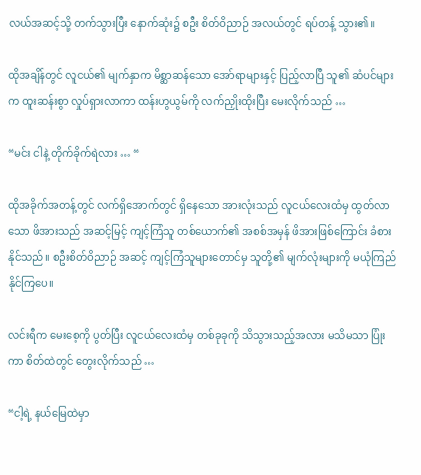လယ်အဆင့်သို့ တက်သွားပြီး နောက်ဆုံး၌ စဦး စိတ်ဝိညာဉ် အလယ်တွင် ရပ်တန့် သွား၏။

ထိုအချိန်တွင် လူငယ်၏ မျက်နှာက မိစ္ဆာဆန်သော အော်ရာများနှင့် ပြည့်လာပြီ သူ၏ ဆံပင်များက ထူးဆန်းစွာ လှုပ်ရှားလာကာ ထန်းဟွယွမ်ကို လက်ညှိုးထိုးပြီး မေးလိုက်သည် …

“မင်း ငါနဲ့ တိုက်ခိုက်ရဲလား … “

ထိုအခိုက်အတန့်တွင် လက်ရှိအောက်တွင် ရှိနေသော အားလုံးသည် လူငယ်လေးထံမှ ထွတ်လာသော ဖိအားသည် အဆင့်မြင့် ကျင့်ကြံသူ တစ်ယောက်၏ အစစ်အမှန် ဖိအားဖြစ်ကြောင်း ခံစားနိုင်သည်။ စဦးစိတ်ဝိညာဉ် အဆင့် ကျင့်ကြံသူများတောင်မှ သူတို့၏ မျက်လုံးများကို မယုံကြည်နိုင်ကြပေ။

လင်းရီက မေးစေ့ကို ပွတ်ပြီး လူငယ်လေးထံမှ တစ်ခုခုကို သိသွားသည့်အလား မသိမသာ ပြုံးကာ စိတ်ထဲတွင် တွေးလိုက်သည် …

“ငါ့ရဲ့ နယ်မြေထဲမှာ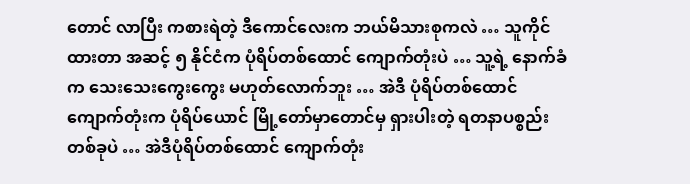တောင် လာပြီး ကစားရဲတဲ့ ဒီကောင်လေးက ဘယ်မိသားစုကလဲ … သူကိုင်ထားတာ အဆင့် ၅ နိုင်ငံက ပုံရိပ်တစ်ထောင် ကျောက်တုံးပဲ … သူ့ရဲ့ နောက်ခံက သေးသေးကွေးကွေး မဟုတ်လောက်ဘူး … အဲဒီ ပုံရိပ်တစ်ထောင် ကျောက်တုံးက ပုံရိပ်ယောင် မြို့တော်မှာတောင်မှ ရှားပါးတဲ့ ရတနာပစ္စည်း တစ်ခုပဲ … အဲဒီပုံရိပ်တစ်ထောင် ကျောက်တုံး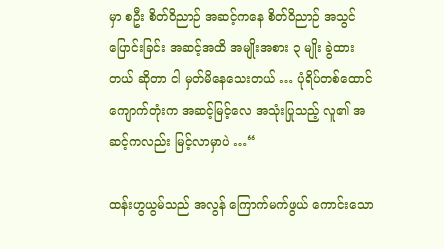မှာ စဦး စိတ်ဝိညာဉ် အဆင့်ကနေ စိတ်ဝိညာဉ် အသွင်ပြောင်းခြင်း အဆင့်အထိ အမျိုးအစား ၃ မျိုး ခွဲထားတယ် ဆိုတာ ငါ မှတ်မိနေသေးတယ် … ပုံရိပ်တစ်ထောင် ကျောက်တုံးက အဆင့်မြင့်လေ အသုံးပြုသည့် လူ၏ အဆင့်ကလည်း မြင့်လာမှာပဲ …“

ထန်းဟွယွမ်သည် အလွန် ကြောက်မက်ဖွယ် ကောင်းသော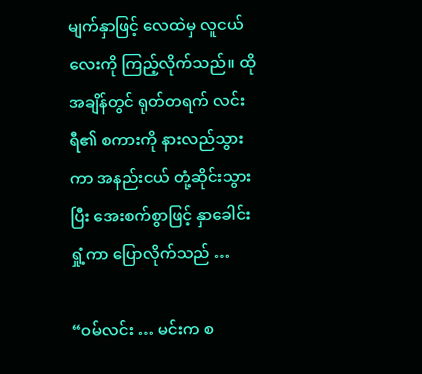မျက်နှာဖြင့် လေထဲမှ လူငယ်လေးကို ကြည့်လိုက်သည်။ ထိုအချိန်တွင် ရုတ်တရက် လင်းရီ၏ စကားကို နားလည်သွားကာ အနည်းငယ် တုံ့ဆိုင်းသွားပြီး အေးစက်စွာဖြင့် နှာခေါင်းရှုံ့ကာ ပြောလိုက်သည် …

“ဝမ်လင်း … မင်းက စ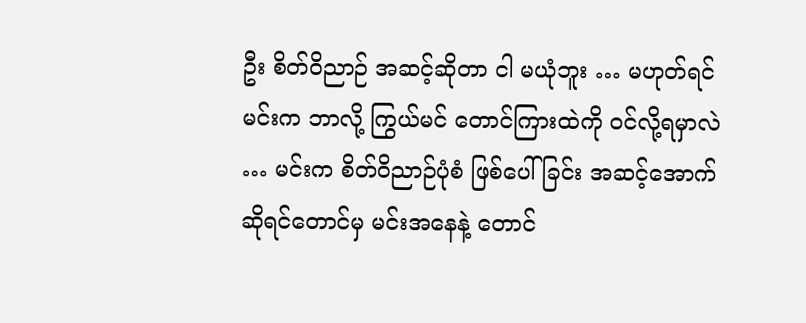ဦး စိတ်ဝိညာဉ် အဆင့်ဆိုတာ ငါ မယုံဘူး … မဟုတ်ရင် မင်းက ဘာလို့ ကြွယ်မင် တောင်ကြားထဲကို ဝင်လို့ရမှာလဲ … မင်းက စိတ်ဝိညာဉ်ပုံစံ ဖြစ်ပေါ်ခြင်း အဆင့်အောက် ဆိုရင်တောင်မှ မင်းအနေနဲ့ တောင်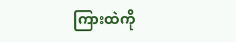ကြားထဲကို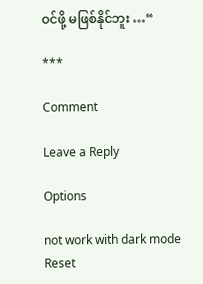ဝင်ဖို့ မဖြစ်နိုင်ဘူး …“

***

Comment

Leave a Reply

Options

not work with dark mode
Reset